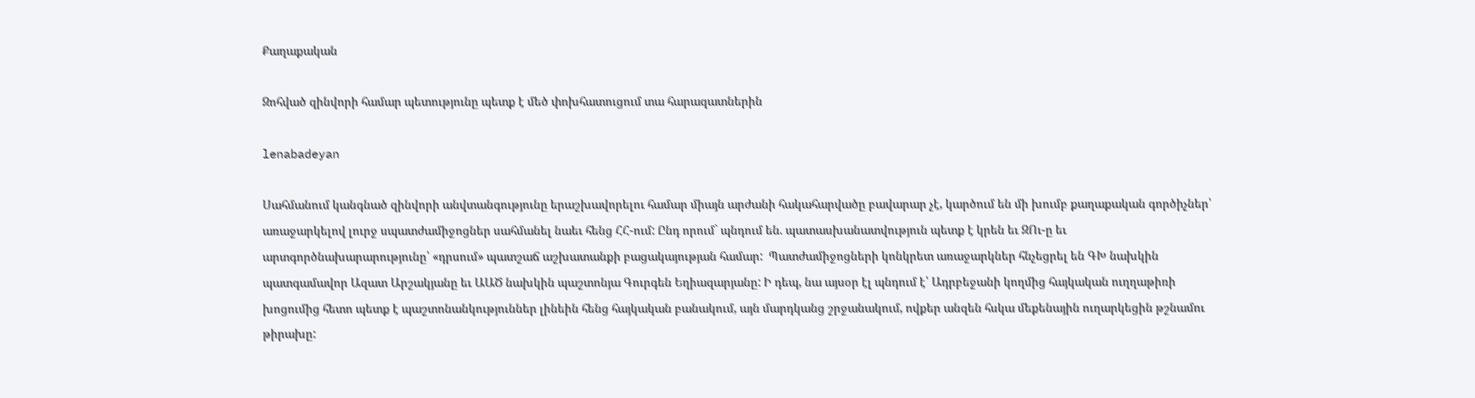Քաղաքական

Զոհված զինվորի համար պետությունը պետք է մեծ փոխհատուցում տա հարազատներին

lenabadeyan

Սահմանում կանգնած զինվորի անվտանգությունը երաշխավորելու համար միայն արժանի հակահարվածը բավարար չէ, կարծում են մի խումբ քաղաքական գործիչներ՝ առաջարկելով լուրջ սպատժամիջոցներ սահմանել նաեւ հենց ՀՀ-ում: Ընդ որում` պնդում են. պատասխանատվություն պետք է կրեն եւ ԶՈւ-ը եւ արտգործնախարարությունը՝ «դրսում» պատշաճ աշխատանքի բացակայության համար:  Պատժամիջոցների կոնկրետ առաջարկներ հնչեցրել են ԳԽ նախկին պատգամավոր Ազատ Արշակյանը եւ ԱԱԾ նախկին պաշտոնյա Գուրգեն Եղիազարյանը: Ի դեպ, նա այսօր էլ պնդում է՝ Ադրբեջանի կողմից հայկական ուղղաթիռի խոցումից հետո պետք է պաշտոնանկություններ լինեին հենց հայկական բանակում, այն մարդկանց շրջանակում, ովքեր անզեն հսկա մեքենային ուղարկեցին թշնամու թիրախը: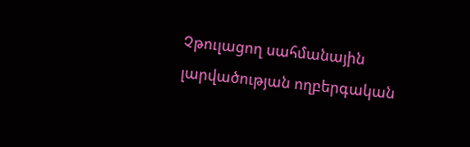Չթուլացող սահմանային լարվածության ողբերգական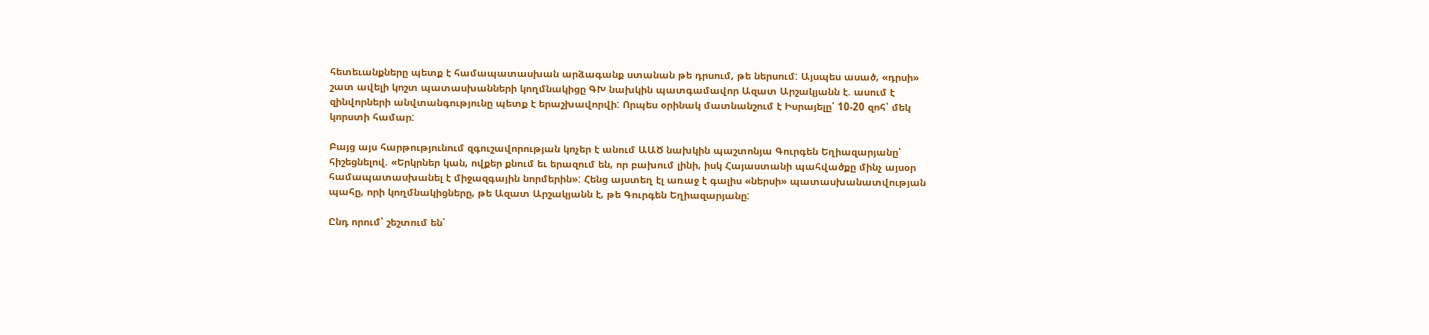հետեւանքները պետք է համապատասխան արձագանք ստանան թե դրսում, թե ներսում: Այսպես ասած, «դրսի» շատ ավելի կոշտ պատասխանների կողմնակիցը ԳԽ նախկին պատգամավոր Ազատ Արշակյանն է. ասում է զինվորների անվտանգությունը պետք է երաշխավորվի: Որպես օրինակ մատնանշում է Իսրայելը՝ 10-20 զոհ՝ մեկ կորստի համար:

Բայց այս հարթությունում զգուշավորության կոչեր է անում ԱԱԾ նախկին պաշտոնյա Գուրգեն Եղիազարյանը՝ հիշեցնելով. «Երկրներ կան, ովքեր քնում եւ երազում են, որ բախում լինի, իսկ Հայաստանի պահվածքը մինչ այսօր համապատասխանել է միջազգային նորմերին»: Հենց այստեղ էլ առաջ է գալիս «ներսի» պատասխանատվության պահը, որի կողմնակիցները, թե Ազատ Արշակյանն է, թե Գուրգեն Եղիազարյանը:

Ընդ որում՝ շեշտում են՝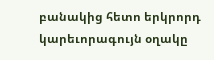բանակից հետո երկրորդ կարեւորագույն օղակը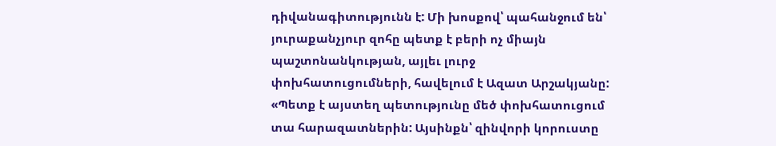դիվանագիտությունն է: Մի խոսքով՝ պահանջում են՝ յուրաքանչյուր զոհը պետք է բերի ոչ միայն պաշտոնանկության, այլեւ լուրջ փոխհատուցումների, հավելում է Ազատ Արշակյանը: «Պետք է այստեղ պետությունը մեծ փոխհատուցում տա հարազատներին: Այսինքն՝ զինվորի կորուստը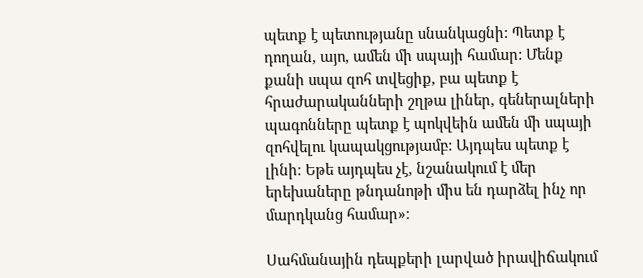պետք է պետությանը սնանկացնի: Պետք է դողան, այո, ամեն մի սպայի համար: Մենք քանի սպա զոհ տվեցիք, բա պետք է հրաժարականների շղթա լիներ, գեներալների պագոնները պետք է պոկվեին ամեն մի սպայի զոհվելու կապակցությամբ: Այդպես պետք է լինի։ Եթե այդպես չէ, նշանակում է մեր երեխաները թնդանոթի միս են դարձել ինչ որ մարդկանց համար»։

Սահմանային դեպքերի լարված իրավիճակում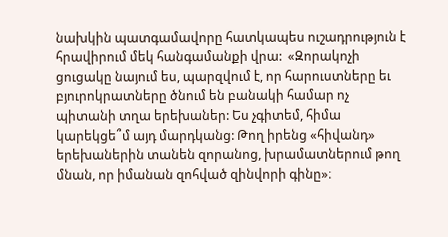նախկին պատգամավորը հատկապես ուշադրություն է հրավիրում մեկ հանգամանքի վրա:  «Զորակոչի ցուցակը նայում ես, պարզվում է, որ հարուստները եւ բյուրոկրատները ծնում են բանակի համար ոչ պիտանի տղա երեխաներ: Ես չգիտեմ, հիմա կարեկցե՞մ այդ մարդկանց: Թող իրենց «հիվանդ» երեխաներին տանեն զորանոց, խրամատներում թող մնան, որ իմանան զոհված զինվորի գինը»։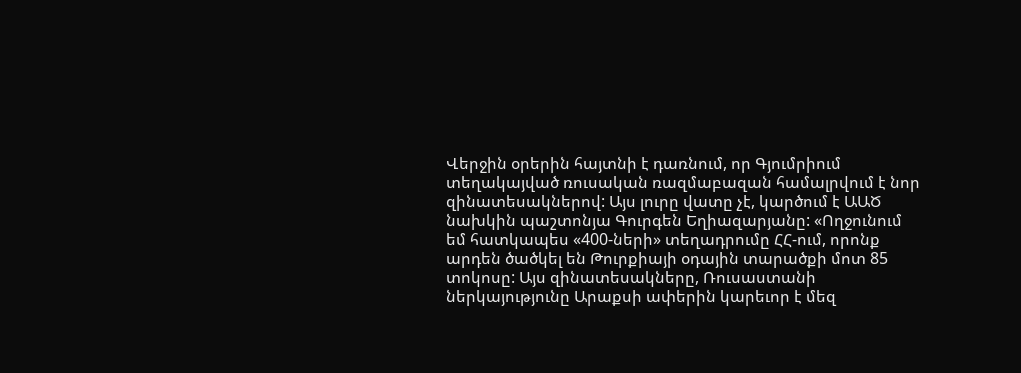Վերջին օրերին հայտնի է դառնում, որ Գյումրիում տեղակայված ռուսական ռազմաբազան համալրվում է նոր զինատեսակներով: Այս լուրը վատը չէ, կարծում է ԱԱԾ նախկին պաշտոնյա Գուրգեն Եղիազարյանը: «Ողջունում եմ հատկապես «400-ների» տեղադրումը ՀՀ-ում, որոնք արդեն ծածկել են Թուրքիայի օդային տարածքի մոտ 85 տոկոսը: Այս զինատեսակները, Ռուսաստանի ներկայությունը Արաքսի ափերին կարեւոր է մեզ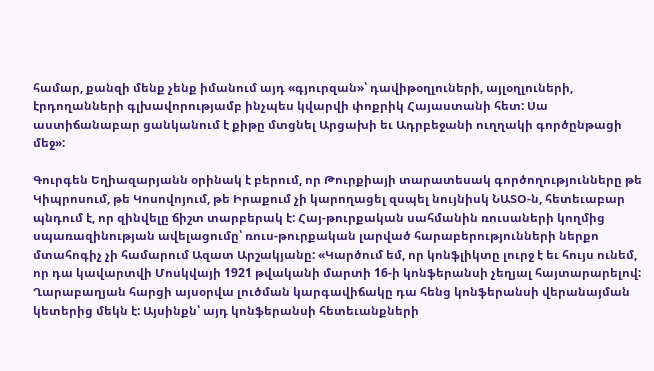համար, քանզի մենք չենք իմանում այդ «գյուրզան»՝ դավիթօղլուների, այլօղլուների, էրդողանների գլխավորությամբ ինչպես կվարվի փոքրիկ Հայաստանի հետ: Սա աստիճանաբար ցանկանում է քիթը մտցնել Արցախի եւ Ադրբեջանի ուղղակի գործընթացի մեջ»:

Գուրգեն Եղիազարյանն օրինակ է բերում, որ Թուրքիայի տարատեսակ գործողությունները թե Կիպրոսում, թե Կոսովոյում, թե Իրաքում չի կարողացել զսպել նույնիսկ ՆԱՏՕ-ն, հետեւաբար պնդում է, որ զինվելը ճիշտ տարբերակ է: Հայ-թուրքական սահմանին ռուսաների կողմից սպառազինության ավելացումը՝ ռուս-թուրքական լարված հարաբերությունների ներքո մտահոգիչ չի համարում Ազատ Արշակյանը: «Կարծում եմ, որ կոնֆլիկտը լուրջ է եւ հույս ունեմ, որ դա կավարտվի Մոսկվայի 1921 թվականի մարտի 16-ի կոնֆերանսի չեղյալ հայտարարելով:  Ղարաբաղյան հարցի այսօրվա լուծման կարգավիճակը դա հենց կոնֆերանսի վերանայման կետերից մեկն է: Այսինքն՝ այդ կոնֆերանսի հետեւանքների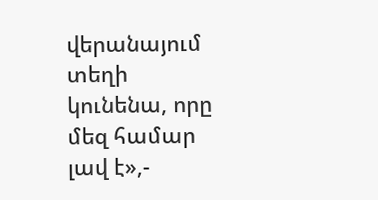վերանայում տեղի կունենա, որը մեզ համար լավ է»,-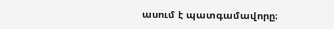ասում է պատգամավորը։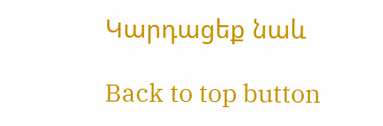Կարդացեք նաև

Back to top button